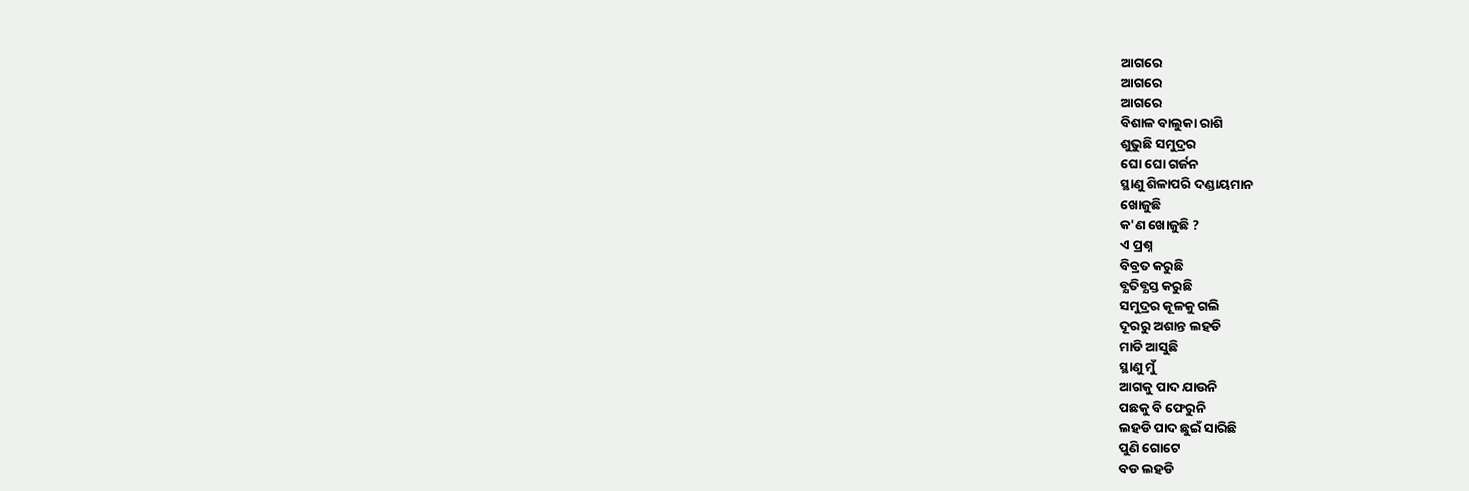ଆଗରେ
ଆଗରେ
ଆଗରେ
ବିଶାଳ ବାଲୁକା ରାଶି
ଶୁଭୁଛି ସମୁଦ୍ରର
ଘୋ ଘୋ ଗର୍ଜନ
ସ୍ଥାଣୁ ଶିଳାପରି ଦଣ୍ଡାୟମାନ
ଖୋଜୁଛି
କ'ଣ ଖୋଜୁଛି ?
ଏ ପ୍ରଶ୍ନ
ବିବ୍ରତ କରୁଛି
ବ୍ଯତିବ୍ଯସ୍ତ କରୁଛି
ସମୁଦ୍ରର କୂଳକୁ ଗଲି
ଦୂରରୁ ଅଶାନ୍ତ ଲହଡି
ମାଡି ଆସୁଛି
ସ୍ଥାଣୁ ମୁଁ
ଆଗକୁ ପାଦ ଯାଉନି
ପଛକୁ ବି ଫେରୁନି
ଲହଡି ପାଦ ଛୁଇଁ ସାରିଛି
ପୁଣି ଗୋଟେ
ବଡ ଲହଡି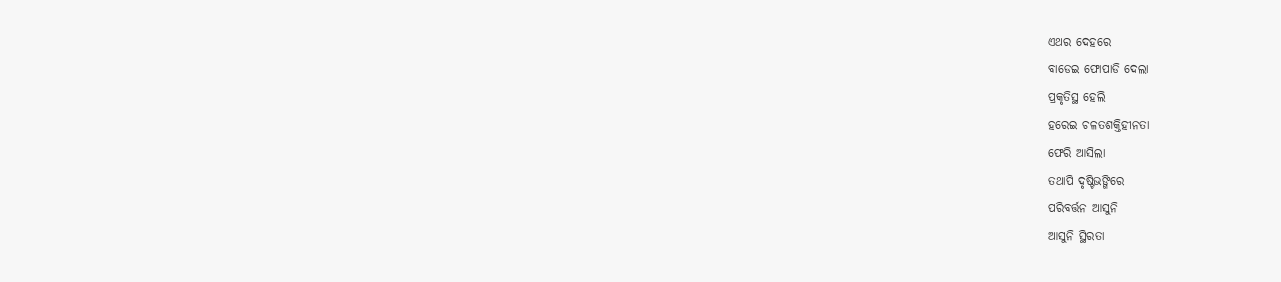ଏଥର ଦେହରେ
ବାଡେଇ ଫୋପାଡି ଦେଲା
ପ୍ରକୃତିସ୍ଥ ହେଲି
ହରେଇ ଚଳତଶକ୍ତିହୀନତା
ଫେରି ଆସିଲା
ତଥାପି ଦୃଷ୍ଟିଭଙ୍ଗିରେ
ପରିବର୍ତ୍ତନ ଆସୁନି
ଆସୁନି ସ୍ଥିରତା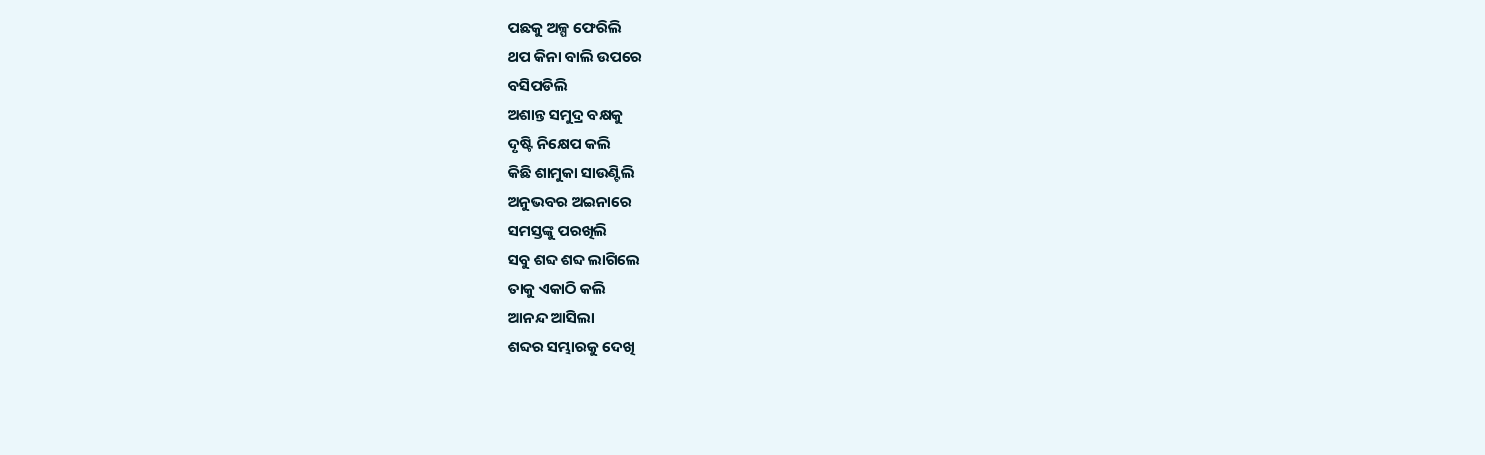ପଛକୁ ଅଳ୍ପ ଫେରିଲି
ଥପ କିନା ବାଲି ଉପରେ
ବସିପଡିଲି
ଅଶାନ୍ତ ସମୁଦ୍ର ବକ୍ଷକୁ
ଦୃଷ୍ଟି ନିକ୍ଷେପ କଲି
କିଛି ଶାମୁକା ସାଉଣ୍ଟିଲି
ଅନୁଭବର ଅଇନାରେ
ସମସ୍ତଙ୍କୁ ପରଖିଲି
ସବୁ ଶବ୍ଦ ଶବ୍ଦ ଲାଗିଲେ
ତାକୁ ଏକାଠି କଲି
ଆନନ୍ଦ ଆସିଲା
ଶବ୍ଦର ସମ୍ଭାରକୁ ଦେଖି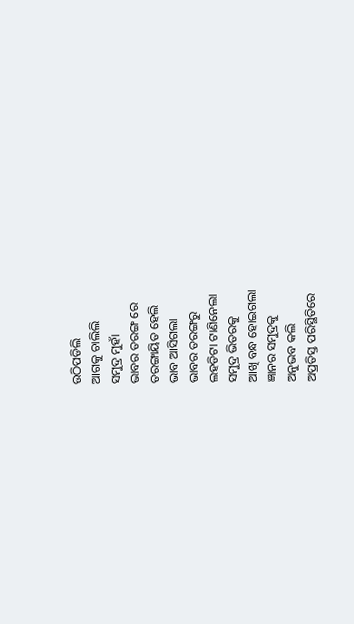ଉଠିପଡିଲି
ଆଗକୁ ଚାଲିଲି
ସମୁଦ୍ର ମୁହାଁ
ଭାବର ତରଙ୍ଗ ରେ
ତରଙ୍ଗାୟିତ ହେଲି
ଭାବ ଆସିଗଲା
ଭାବର ତରଙ୍ଗରୁ
ଲହଡିଟା ଟାଣିନେଲା
ସମୁଦ୍ର ଭିତରକୁ
ଆଖି ବନ୍ଧ ହୋଇଗଲା
ଜ୍ଞାନର ସମୁଦ୍ରକୁ
ଅନୁଭବ କଲି
ଅପ୍ରତିସ୍ତ ପରିସ୍ଥିତିରେ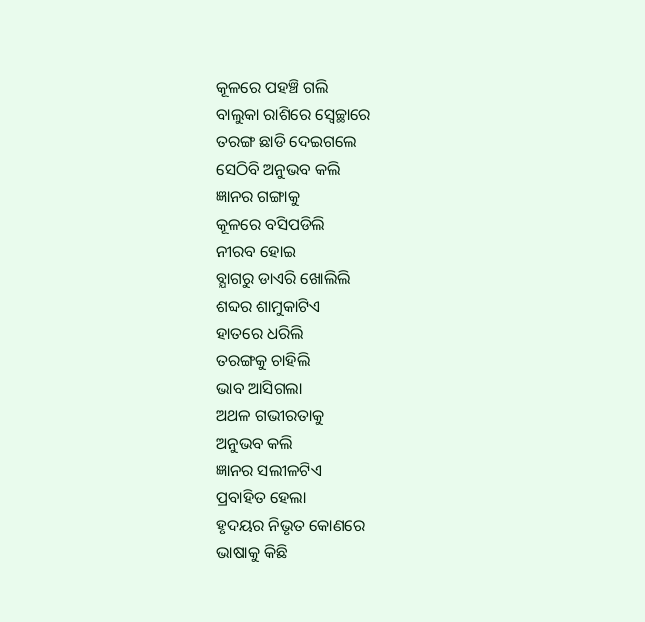କୂଳରେ ପହଞ୍ଚି ଗଲି
ବାଲୁକା ରାଶିରେ ସ୍ବେଚ୍ଛାରେ
ତରଙ୍ଗ ଛାଡି ଦେଇଗଲେ
ସେଠିବି ଅନୁଭବ କଲି
ଜ୍ଞାନର ଗଙ୍ଗାକୁ
କୂଳରେ ବସିପଡିଲି
ନୀରବ ହୋଇ
ବ୍ଯାଗରୁ ଡାଏରି ଖୋଲିଲି
ଶବ୍ଦର ଶାମୁକାଟିଏ
ହାତରେ ଧରିଲି
ତରଙ୍ଗକୁ ଚାହିଲି
ଭାବ ଆସିଗଲା
ଅଥଳ ଗଭୀରତାକୁ
ଅନୁଭବ କଲି
ଜ୍ଞାନର ସଲୀଳଟିଏ
ପ୍ରବାହିତ ହେଲା
ହୃଦୟର ନିଭୃତ କୋଣରେ
ଭାଷାକୁ କିଛି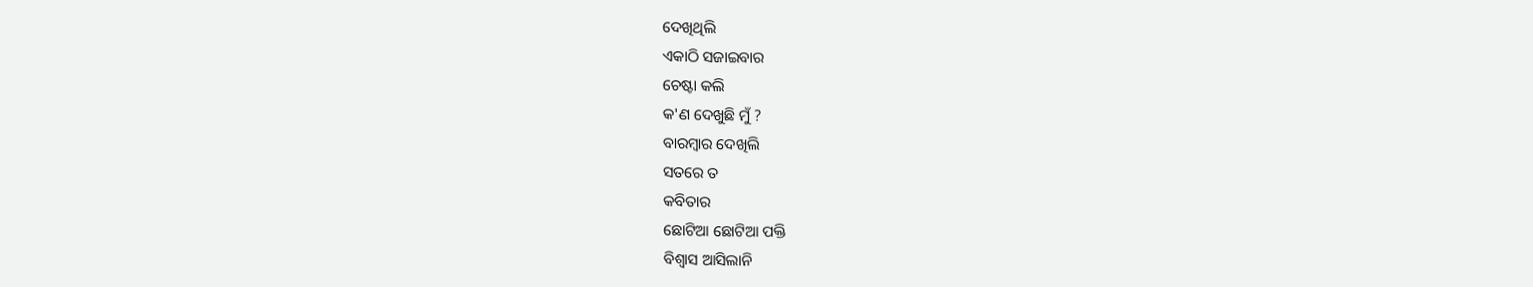ଦେଖିଥିଲି
ଏକାଠି ସଜାଇବାର
ଚେଷ୍ଟା କଲି
କ'ଣ ଦେଖୁଛି ମୁଁ ?
ବାରମ୍ବାର ଦେଖିଲି
ସତରେ ତ
କବିତାର
ଛୋଟିଆ ଛୋଟିଆ ପକ୍ତି
ବିଶ୍ୱାସ ଆସିଲାନି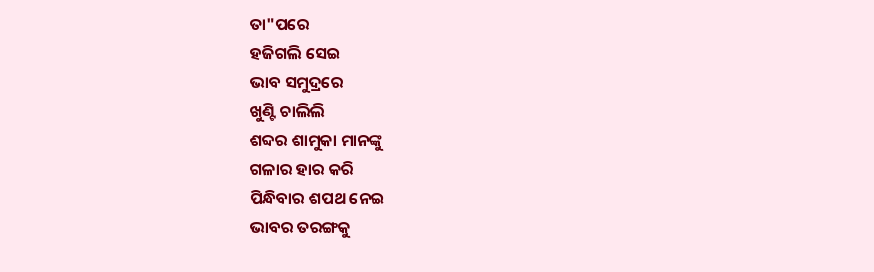ତା"ପରେ
ହଜିଗଲି ସେଇ
ଭାବ ସମୁଦ୍ରରେ
ଖୁଣ୍ଟି ଚାଲିଲି
ଶବ୍ଦର ଶାମୁକା ମାନଙ୍କୁ
ଗଳାର ହାର କରି
ପିନ୍ଧିବାର ଶପଥ ନେଇ
ଭାବର ତରଙ୍ଗକୁ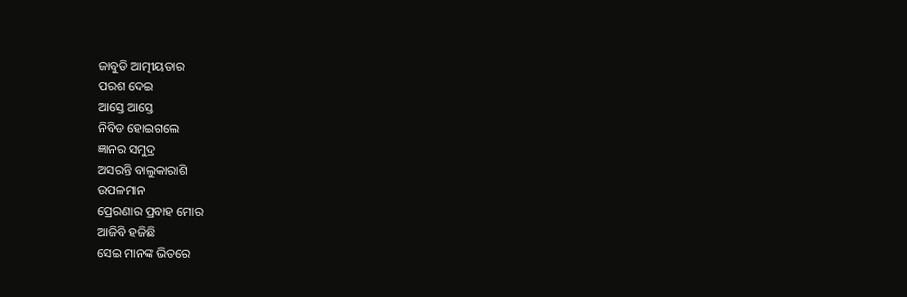ଜାବୁଡି ଆତ୍ମୀୟତାର
ପରଶ ଦେଇ
ଆସ୍ତେ ଆସ୍ତେ
ନିବିଡ ହୋଇଗଲେ
ଜ୍ଞାନର ସମୁଦ୍ର
ଅସରନ୍ତି ବାଲୁକାରାଶି
ଉପଳମାନ
ପ୍ରେରଣାର ପ୍ରବାହ ମୋର
ଆଜିବି ହଜିଛି
ସେଇ ମାନଙ୍କ ଭିତରେ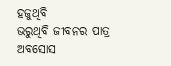ହଜୁଥିବି
ଭରୁଥିବି ଜୀବନର ପାତ୍ର
ଅବସୋସ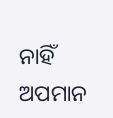ନାହିଁ
ଅପମାନ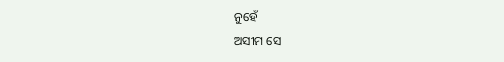ନୁହେଁ
ଅସୀମ ସେ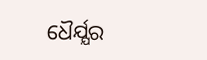ଧୈର୍ଯ୍ଯର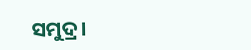ସମୁଦ୍ର।